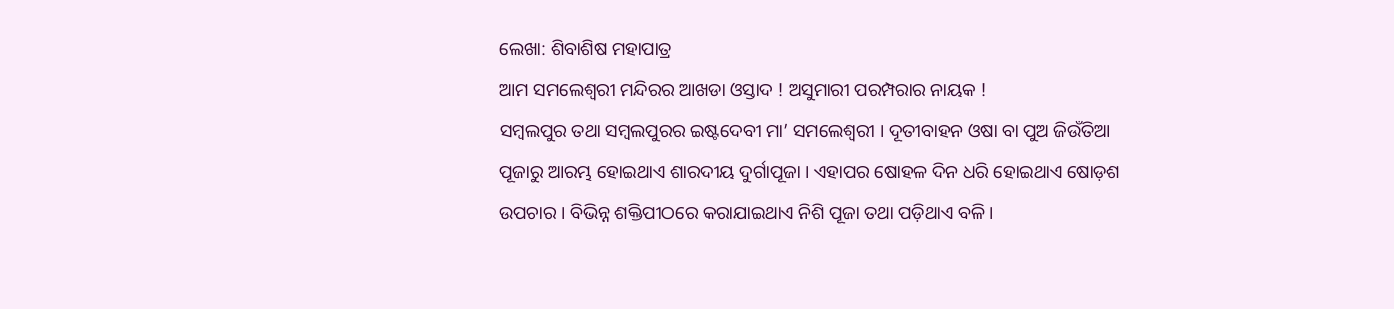ଲେଖା: ଶିବାଶିଷ ମହାପାତ୍ର
ଆମ ସମଲେଶ୍ଵରୀ ମନ୍ଦିରର ଆଖଡା ଓସ୍ତାଦ ! ଅସୁମାରୀ ପରମ୍ପରାର ନାୟକ !
ସମ୍ବଲପୁର ତଥା ସମ୍ବଲପୁରର ଇଷ୍ଟଦେବୀ ମା’ ସମଲେଶ୍ଵରୀ । ଦୂତୀବାହନ ଓଷା ବା ପୁଅ ଜିଉଁତିଆ ପୂଜାରୁ ଆରମ୍ଭ ହୋଇଥାଏ ଶାରଦୀୟ ଦୁର୍ଗାପୂଜା । ଏହାପର ଷୋହଳ ଦିନ ଧରି ହୋଇଥାଏ ଷୋଡ଼ଶ ଉପଚାର । ବିଭିନ୍ନ ଶକ୍ତିପୀଠରେ କରାଯାଇଥାଏ ନିଶି ପୂଜା ତଥା ପଡ଼ିଥାଏ ବଳି ।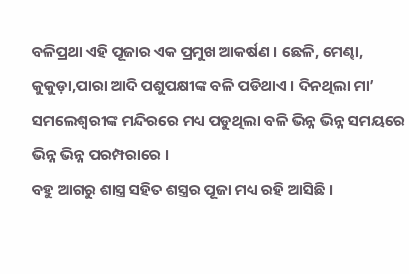ବଳିପ୍ରଥା ଏହି ପୂଜାର ଏକ ପ୍ରମୁଖ ଆକର୍ଷଣ । ଛେଳି, ମେଣ୍ଢା, କୁକୁଡ଼ା,ପାରା ଆଦି ପଶୁପକ୍ଷୀଙ୍କ ବଳି ପଡିଥାଏ । ଦିନଥିଲା ମା’ ସମଲେଶ୍ଵରୀଙ୍କ ମନ୍ଦିରରେ ମଧ୍ୟ ପଡୁଥିଲା ବଳି ଭିନ୍ନ ଭିନ୍ନ ସମୟରେ ଭିନ୍ନ ଭିନ୍ନ ପରମ୍ପରାରେ ।
ବହୁ ଆଗରୁ ଶାସ୍ତ୍ର ସହିତ ଶସ୍ତ୍ରର ପୂଜା ମଧ୍ୟ ରହି ଆସିଛି ।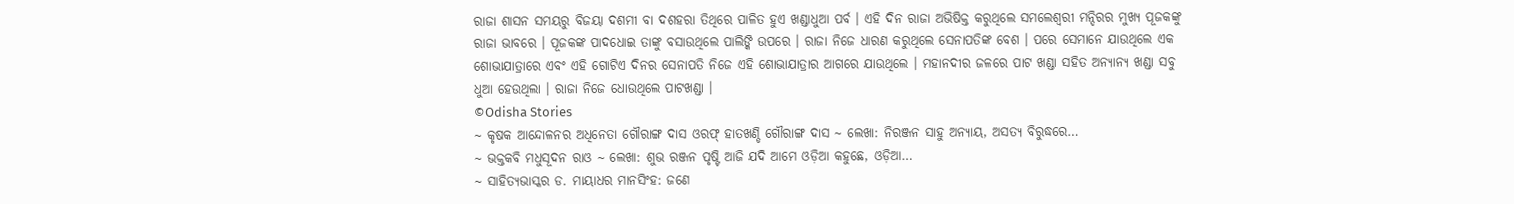ରାଜା ଶାସନ ସମୟରୁ ବିଜୟା ଦଶମୀ ବା ଦଶହରା ତିଥିରେ ପାଳିତ ହୁଏ ଖଣ୍ଡାଧୁଆ ପର୍ବ । ଏହି ଦିନ ରାଜା ଅଭିଷିକ୍ତ କରୁଥିଲେ ସମଲେଶ୍ଵରୀ ମନ୍ଦିରର ମୁଖ୍ୟ ପୂଜକଙ୍କୁ ରାଜା ଭାବରେ । ପୂଜକଙ୍କ ପାଦଧୋଇ ତାଙ୍କୁ ବସାଉଥିଲେ ପାଲିଙ୍କି ଉପରେ । ରାଜା ନିଜେ ଧାରଣ କରୁଥିଲେ ସେନାପତିଙ୍କ ବେଶ । ପରେ ସେମାନେ ଯାଉଥିଲେ ଏକ ଶୋଭାଯାତ୍ରାରେ ଏବଂ ଏହି ଗୋଟିଏ ଦିନର ସେନାପତି ନିଜେ ଏହି ଶୋଭାଯାତ୍ରାର ଆଗରେ ଯାଉଥିଲେ । ମହାନଦୀର ଜଳରେ ପାଟ ଖଣ୍ଡା ସହିତ ଅନ୍ୟାନ୍ୟ ଖଣ୍ଡା ସବୁ ଧୁଆ ହେଉଥିଲା । ରାଜା ନିଜେ ଧୋଉଥିଲେ ପାଟଖଣ୍ଡା ।
©Odisha Stories
~ କୃଷକ ଆନ୍ଦୋଳନର ଅଧିନେତା ଗୌରାଙ୍ଗ ଦାସ ଓରଫ୍ ହାତଖଣ୍ଡି ଗୌରାଙ୍ଗ ଦାସ ~ ଲେଖା: ନିରଞ୍ଜନ ସାହୁ ଅନ୍ୟାୟ, ଅସତ୍ୟ ବିରୁଦ୍ଧରେ…
~ ଭକ୍ତକବି ମଧୁସୂଦନ ରାଓ ~ ଲେଖା: ଶୁଭ ରଞ୍ଜନ ପୃଷ୍ଟି ଆଜି ଯଦି ଆମେ ଓଡ଼ିଆ କହୁଛେ, ଓଡ଼ିଆ…
~ ସାହିତ୍ୟଭାସ୍କର ଡ. ମାୟାଧର ମାନସିଂହ: ଜଣେ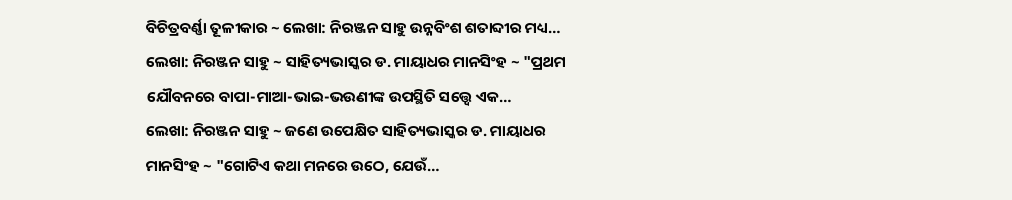ବିଚିତ୍ରବର୍ଣ୍ଣା ତୂଳୀକାର ~ ଲେଖା: ନିରଞ୍ଜନ ସାହୁ ଉନ୍ନବିଂଶ ଶତାବ୍ଦୀର ମଧ୍ୟ…
ଲେଖା: ନିରଞ୍ଜନ ସାହୁ ~ ସାହିତ୍ୟଭାସ୍କର ଡ. ମାୟାଧର ମାନସିଂହ ~ "ପ୍ରଥମ ଯୌବନରେ ବାପା-ମାଆ-ଭାଇ-ଭଉଣୀଙ୍କ ଉପସ୍ଥିତି ସତ୍ତ୍ୱେ ଏକ…
ଲେଖା: ନିରଞ୍ଜନ ସାହୁ ~ ଜଣେ ଉପେକ୍ଷିତ ସାହିତ୍ୟଭାସ୍କର ଡ. ମାୟାଧର ମାନସିଂହ ~ "ଗୋଟିଏ କଥା ମନରେ ଉଠେ, ଯେଉଁ…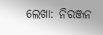ଲେଖା: ନିରଞ୍ଜନ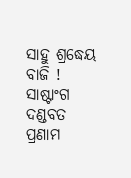ସାହୁ ଶ୍ରଦ୍ଧେୟ ବାଜି ! ସାଷ୍ଟାଂଗ ଦଣ୍ଡବତ ପ୍ରଣାମ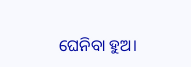ଘେନିବା ହୁଅ।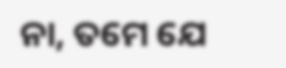ନା, ତମେ ଯେ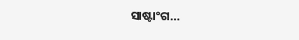ସାଷ୍ଟାଂଗ…